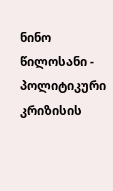ნინო წილოსანი - პოლიტიკური კრიზისის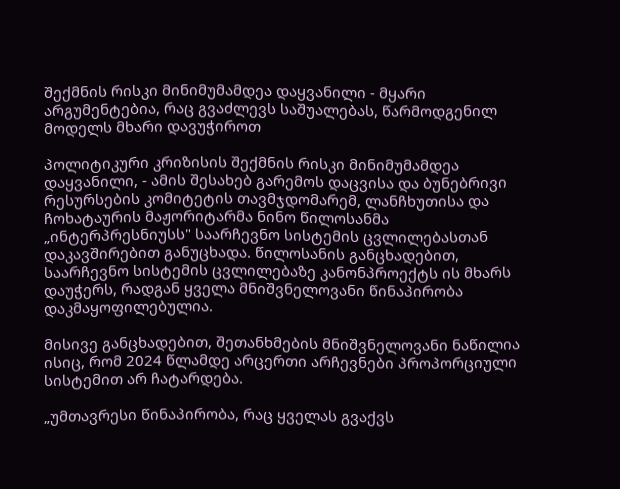შექმნის რისკი მინიმუმამდეა დაყვანილი - მყარი არგუმენტებია, რაც გვაძლევს საშუალებას, წარმოდგენილ მოდელს მხარი დავუჭიროთ

პოლიტიკური კრიზისის შექმნის რისკი მინიმუმამდეა დაყვანილი, - ამის შესახებ გარემოს დაცვისა და ბუნებრივი რესურსების კომიტეტის თავმჯდომარემ, ლანჩხუთისა და ჩოხატაურის მაჟორიტარმა ნინო წილოსანმა „ინტერპრესნიუსს" საარჩევნო სისტემის ცვლილებასთან დაკავშირებით განუცხადა. წილოსანის განცხადებით, საარჩევნო სისტემის ცვლილებაზე კანონპროექტს ის მხარს დაუჭერს, რადგან ყველა მნიშვნელოვანი წინაპირობა დაკმაყოფილებულია.

მისივე განცხადებით, შეთანხმების მნიშვნელოვანი ნაწილია ისიც, რომ 2024 წლამდე არცერთი არჩევნები პროპორციული სისტემით არ ჩატარდება.

„უმთავრესი წინაპირობა, რაც ყველას გვაქვს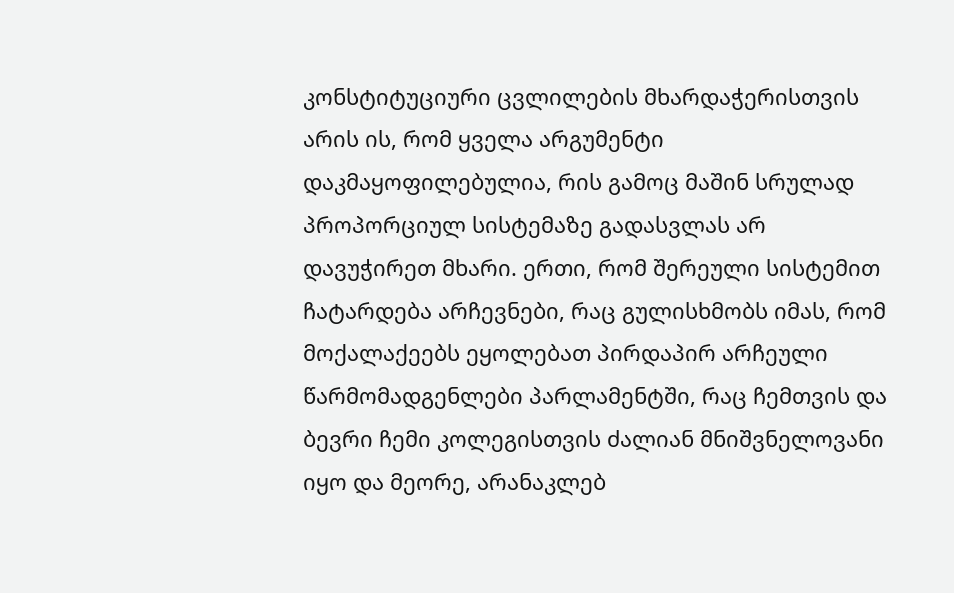კონსტიტუციური ცვლილების მხარდაჭერისთვის არის ის, რომ ყველა არგუმენტი დაკმაყოფილებულია, რის გამოც მაშინ სრულად პროპორციულ სისტემაზე გადასვლას არ დავუჭირეთ მხარი. ერთი, რომ შერეული სისტემით ჩატარდება არჩევნები, რაც გულისხმობს იმას, რომ მოქალაქეებს ეყოლებათ პირდაპირ არჩეული წარმომადგენლები პარლამენტში, რაც ჩემთვის და ბევრი ჩემი კოლეგისთვის ძალიან მნიშვნელოვანი იყო და მეორე, არანაკლებ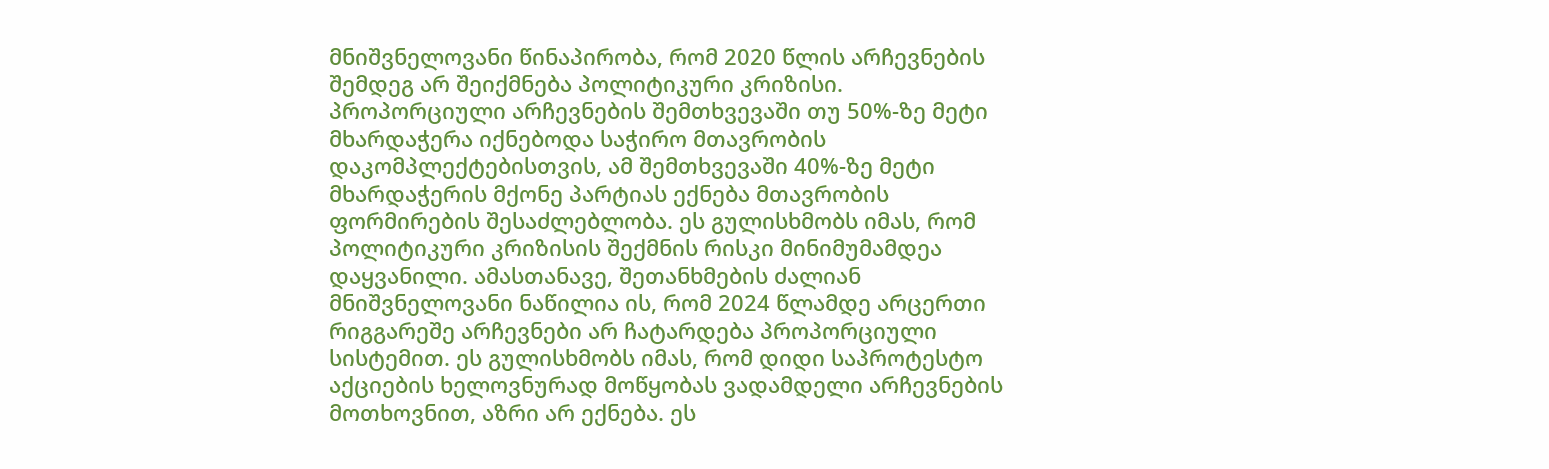მნიშვნელოვანი წინაპირობა, რომ 2020 წლის არჩევნების შემდეგ არ შეიქმნება პოლიტიკური კრიზისი. პროპორციული არჩევნების შემთხვევაში თუ 50%-ზე მეტი მხარდაჭერა იქნებოდა საჭირო მთავრობის დაკომპლექტებისთვის, ამ შემთხვევაში 40%-ზე მეტი მხარდაჭერის მქონე პარტიას ექნება მთავრობის ფორმირების შესაძლებლობა. ეს გულისხმობს იმას, რომ პოლიტიკური კრიზისის შექმნის რისკი მინიმუმამდეა დაყვანილი. ამასთანავე, შეთანხმების ძალიან მნიშვნელოვანი ნაწილია ის, რომ 2024 წლამდე არცერთი რიგგარეშე არჩევნები არ ჩატარდება პროპორციული სისტემით. ეს გულისხმობს იმას, რომ დიდი საპროტესტო აქციების ხელოვნურად მოწყობას ვადამდელი არჩევნების მოთხოვნით, აზრი არ ექნება. ეს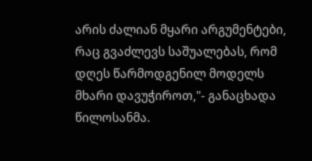არის ძალიან მყარი არგუმენტები, რაც გვაძლევს საშუალებას, რომ დღეს წარმოდგენილ მოდელს მხარი დავუჭიროთ,"- განაცხადა წილოსანმა.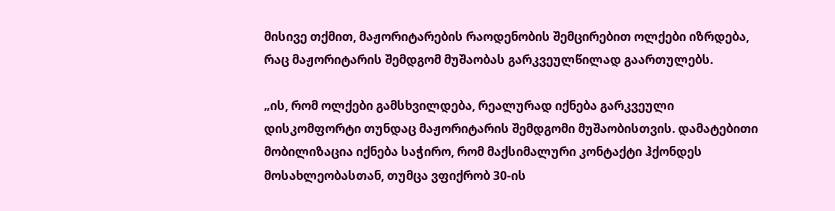მისივე თქმით, მაჟორიტარების რაოდენობის შემცირებით ოლქები იზრდება, რაც მაჟორიტარის შემდგომ მუშაობას გარკვეულწილად გაართულებს.

„ის, რომ ოლქები გამსხვილდება, რეალურად იქნება გარკვეული დისკომფორტი თუნდაც მაჟორიტარის შემდგომი მუშაობისთვის. დამატებითი მობილიზაცია იქნება საჭირო, რომ მაქსიმალური კონტაქტი ჰქონდეს მოსახლეობასთან, თუმცა ვფიქრობ 30-ის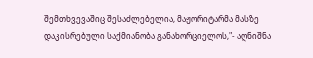შემთხვევაშიც შესაძლებელია, მაჟორიტარმა მასზე დაკისრებული საქმიანობა განახორციელოს,"- აღნიშნა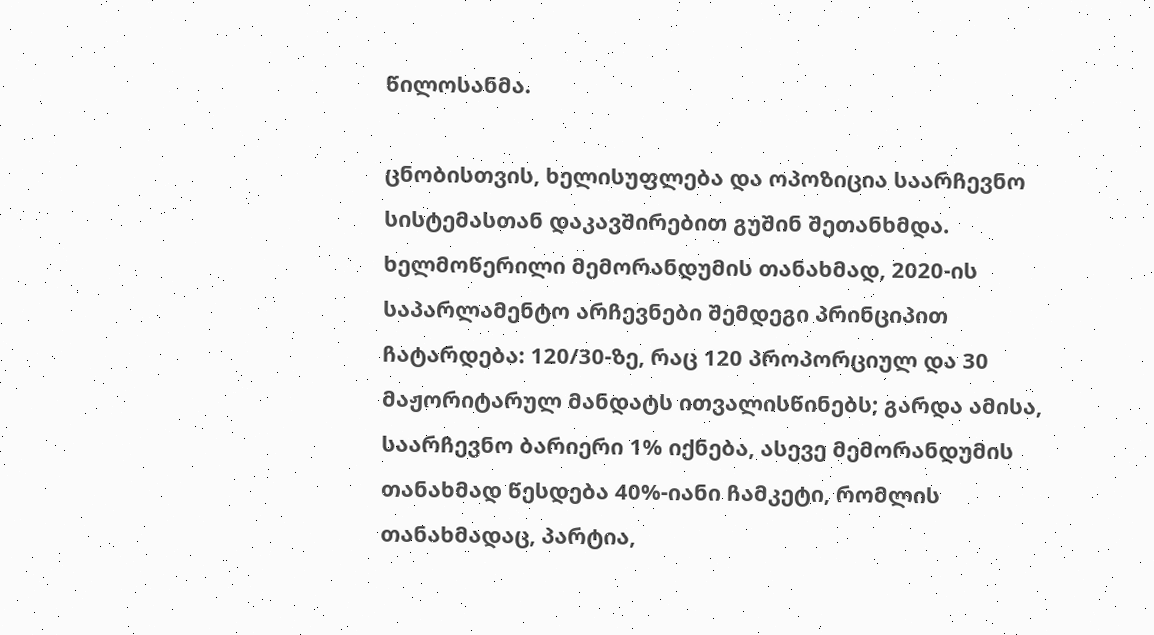წილოსანმა.

ცნობისთვის, ხელისუფლება და ოპოზიცია საარჩევნო სისტემასთან დაკავშირებით გუშინ შეთანხმდა. ხელმოწერილი მემორანდუმის თანახმად, 2020-ის საპარლამენტო არჩევნები შემდეგი პრინციპით ჩატარდება: 120/30-ზე, რაც 120 პროპორციულ და 30 მაჟორიტარულ მანდატს ითვალისწინებს; გარდა ამისა, საარჩევნო ბარიერი 1% იქნება, ასევე მემორანდუმის თანახმად წესდება 40%-იანი ჩამკეტი, რომლის თანახმადაც, პარტია,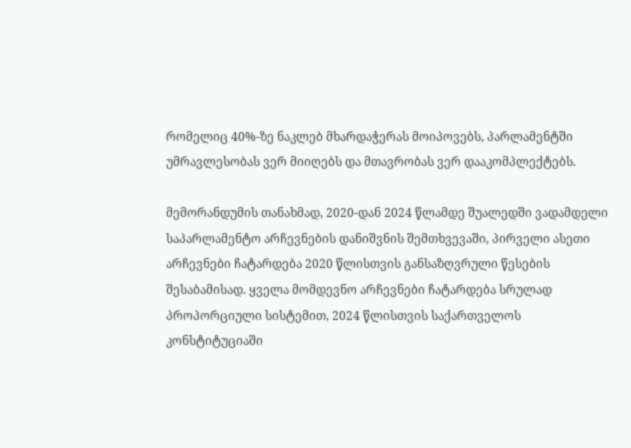რომელიც 40%-ზე ნაკლებ მხარდაჭერას მოიპოვებს, პარლამენტში უმრავლესობას ვერ მიიღებს და მთავრობას ვერ დააკომპლექტებს.

მემორანდუმის თანახმად, 2020-დან 2024 წლამდე შუალედში ვადამდელი საპარლამენტო არჩევნების დანიშვნის შემთხვევაში, პირველი ასეთი არჩევნები ჩატარდება 2020 წლისთვის განსაზღვრული წესების შესაბამისად. ყველა მომდევნო არჩევნები ჩატარდება სრულად პროპორციული სისტემით, 2024 წლისთვის საქართველოს კონსტიტუციაში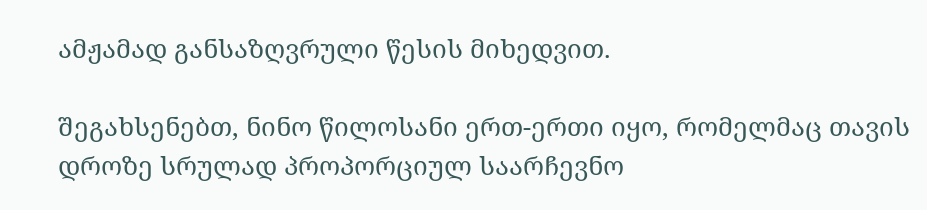ამჟამად განსაზღვრული წესის მიხედვით.

შეგახსენებთ, ნინო წილოსანი ერთ-ერთი იყო, რომელმაც თავის დროზე სრულად პროპორციულ საარჩევნო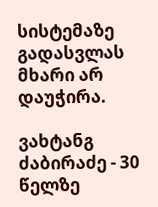სისტემაზე გადასვლას მხარი არ დაუჭირა.

ვახტანგ ძაბირაძე - 30 წელზე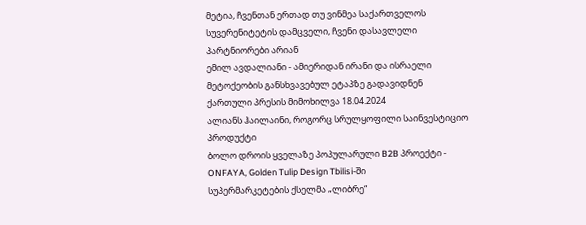მეტია, ჩვენთან ერთად თუ ვინმეა საქართველოს სუვერენიტეტის დამცველი, ჩვენი დასავლელი პარტნიორები არიან
ემილ ავდალიანი - ამიერიდან ირანი და ისრაელი მეტოქეობის განსხვავებულ ეტაპზე გადავიდნენ
ქართული პრესის მიმოხილვა 18.04.2024
ალიანს ჰაილაინი, როგორც სრულყოფილი საინვესტიციო პროდუქტი
ბოლო დროის ყველაზე პოპულარული B2B პროექტი - ONFAYA, Golden Tulip Design Tbilisi-ში
სუპერმარკეტების ქსელმა „ლიბრე“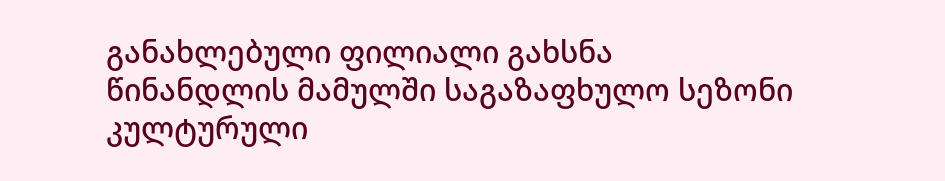განახლებული ფილიალი გახსნა
წინანდლის მამულში საგაზაფხულო სეზონი კულტურული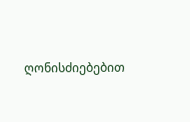ღონისძიებებით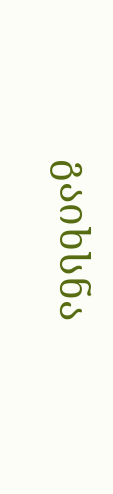გაიხსნა